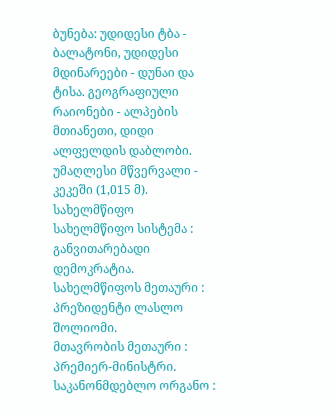ბუნება: უდიდესი ტბა - ბალატონი, უდიდესი მდინარეები - დუნაი და ტისა. გეოგრაფიული რაიონები - ალპების მთიანეთი, დიდი ალფელდის დაბლობი. უმაღლესი მწვერვალი - კეკეში (1,015 მ).
სახელმწიფო
სახელმწიფო სისტემა : განვითარებადი დემოკრატია.
სახელმწიფოს მეთაური : პრეზიდენტი ლასლო შოლიომი.
მთავრობის მეთაური : პრემიერ-მინისტრი.
საკანონმდებლო ორგანო :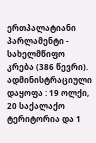ერთპალატიანი პარლამენტი - სახელმწიფო კრება (386 წევრი).
ადმინისტრაციული დაყოფა : 19 ოლქი, 20 საქალაქო ტერიტორია და 1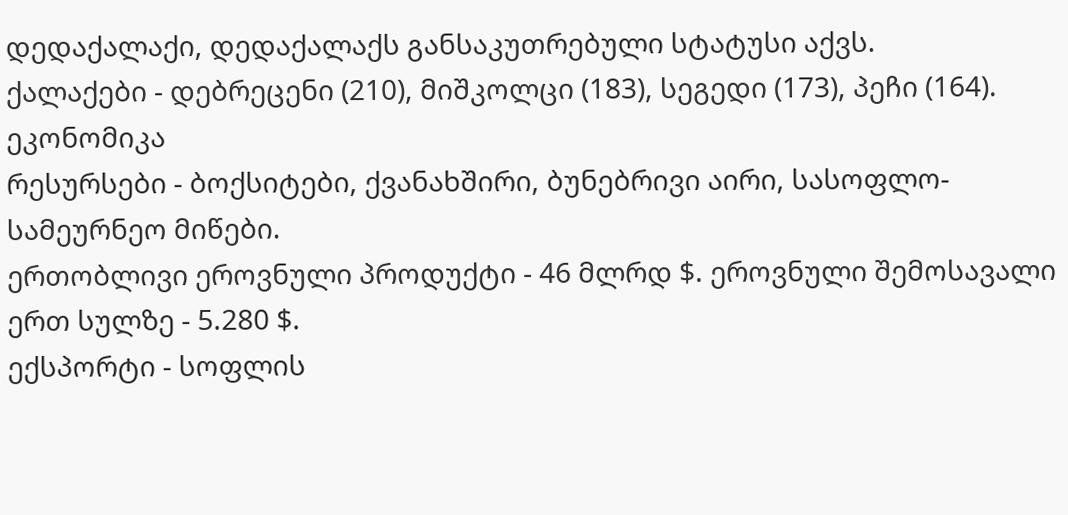დედაქალაქი, დედაქალაქს განსაკუთრებული სტატუსი აქვს.
ქალაქები - დებრეცენი (210), მიშკოლცი (183), სეგედი (173), პეჩი (164).
ეკონომიკა
რესურსები - ბოქსიტები, ქვანახშირი, ბუნებრივი აირი, სასოფლო-სამეურნეო მიწები.
ერთობლივი ეროვნული პროდუქტი - 46 მლრდ $. ეროვნული შემოსავალი ერთ სულზე - 5.280 $.
ექსპორტი - სოფლის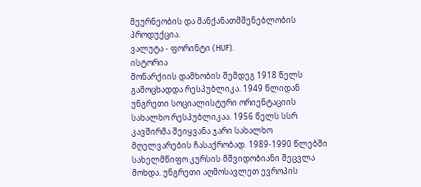მეურნეობის და მანქანათმშენებლობის პროდუქცია.
ვალუტა - ფორინტი (HUF).
ისტორია
მონარქიის დამხობის შემდეგ 1918 წელს გამოცხადდა რესპუბლიკა. 1949 წლიდან უნგრეთი სოციალისტური ორიენტაციის სახალხო რესპუბლიკაა. 1956 წელს სსრ კავშირმა შეიყვანა ჯარი სახალხო მღელვარების ჩასაქრობად. 1989-1990 წლებში სახელმწიფო კურსის მშვიდობიანი შეცვლა მოხდა. უნგრეთი აღმოსავლეთ ევროპის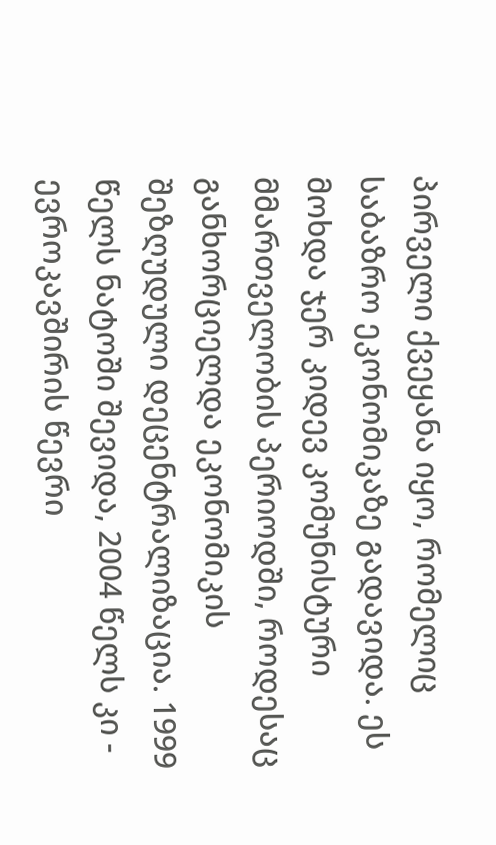პირველი ქვეყანა იყო, რომელიც საბაზრო ეკონომიკაზე გადავიდა. ეს მოხდა ჯერ კიდევ კომუნისტური მმართველობის პერიოდში, როდესაც განხორციელდა ეკონომიკის შეზღუდული დეცენტრალიზაცია. 1999 წელს ნატოში შევიდა, 2004 წელს კი - ევროკავშირის წევრი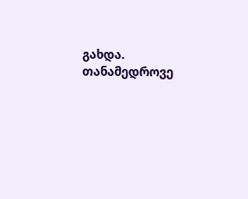გახდა. თანამედროვე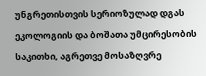უნგრეთისთვის სერიოზულად დგას ეკოლოგიის და ბოშათა უმცირესობის საკითხი, აგრეთვე მოსაზღვრე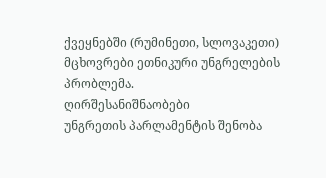ქვეყნებში (რუმინეთი, სლოვაკეთი) მცხოვრები ეთნიკური უნგრელების პრობლემა.
ღირშესანიშნაობები
უნგრეთის პარლამენტის შენობა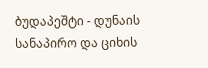ბუდაპეშტი - დუნაის სანაპირო და ციხის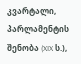კვარტალი, პარლამენტის შენობა (XIX ს.),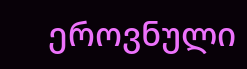ეროვნული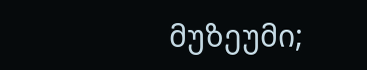მუზეუმი;